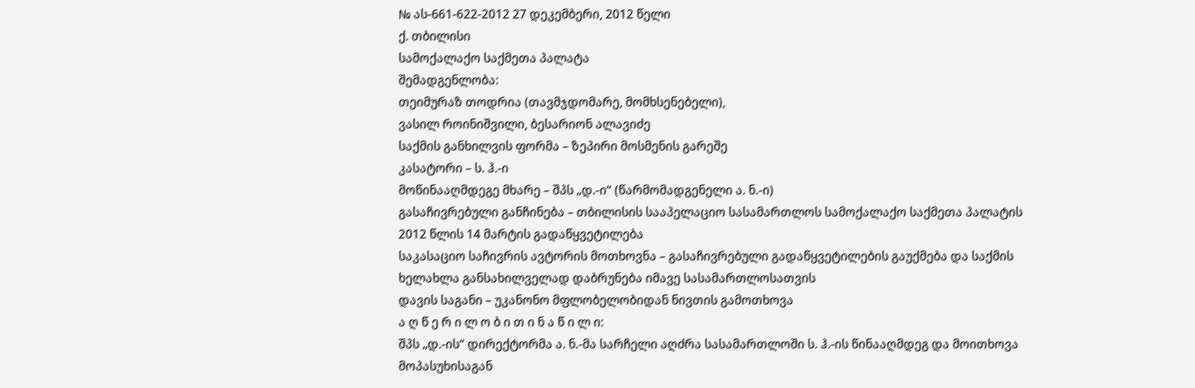№ ას-661-622-2012 27 დეკემბერი, 2012 წელი
ქ. თბილისი
სამოქალაქო საქმეთა პალატა
შემადგენლობა:
თეიმურაზ თოდრია (თავმჯდომარე, მომხსენებელი),
ვასილ როინიშვილი, ბესარიონ ალავიძე
საქმის განხილვის ფორმა – ზეპირი მოსმენის გარეშე
კასატორი – ს. ჰ.-ი
მოწინააღმდეგე მხარე – შპს „დ.-ი“ (წარმომადგენელი ა. ნ.-ი)
გასაჩივრებული განჩინება – თბილისის სააპელაციო სასამართლოს სამოქალაქო საქმეთა პალატის 2012 წლის 14 მარტის გადაწყვეტილება
საკასაციო საჩივრის ავტორის მოთხოვნა – გასაჩივრებული გადაწყვეტილების გაუქმება და საქმის ხელახლა განსახილველად დაბრუნება იმავე სასამართლოსათვის
დავის საგანი – უკანონო მფლობელობიდან ნივთის გამოთხოვა
ა ღ წ ე რ ი ლ ო ბ ი თ ი ნ ა წ ი ლ ი:
შპს „დ.-ის“ დირექტორმა ა. ნ.-მა სარჩელი აღძრა სასამართლოში ს. ჰ.-ის წინააღმდეგ და მოითხოვა მოპასუხისაგან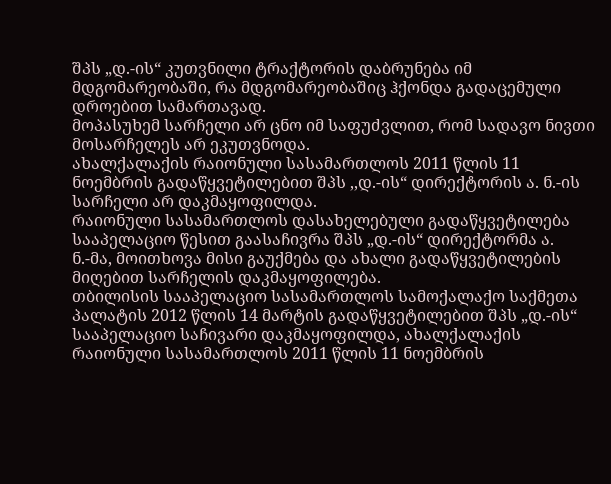შპს „დ.-ის“ კუთვნილი ტრაქტორის დაბრუნება იმ მდგომარეობაში, რა მდგომარეობაშიც ჰქონდა გადაცემული დროებით სამართავად.
მოპასუხემ სარჩელი არ ცნო იმ საფუძვლით, რომ სადავო ნივთი მოსარჩელეს არ ეკუთვნოდა.
ახალქალაქის რაიონული სასამართლოს 2011 წლის 11 ნოემბრის გადაწყვეტილებით შპს ,,დ.-ის“ დირექტორის ა. ნ.-ის სარჩელი არ დაკმაყოფილდა.
რაიონული სასამართლოს დასახელებული გადაწყვეტილება სააპელაციო წესით გაასაჩივრა შპს „დ.-ის“ დირექტორმა ა. ნ.-მა, მოითხოვა მისი გაუქმება და ახალი გადაწყვეტილების მიღებით სარჩელის დაკმაყოფილება.
თბილისის სააპელაციო სასამართლოს სამოქალაქო საქმეთა პალატის 2012 წლის 14 მარტის გადაწყვეტილებით შპს „დ.-ის“ სააპელაციო საჩივარი დაკმაყოფილდა, ახალქალაქის რაიონული სასამართლოს 2011 წლის 11 ნოემბრის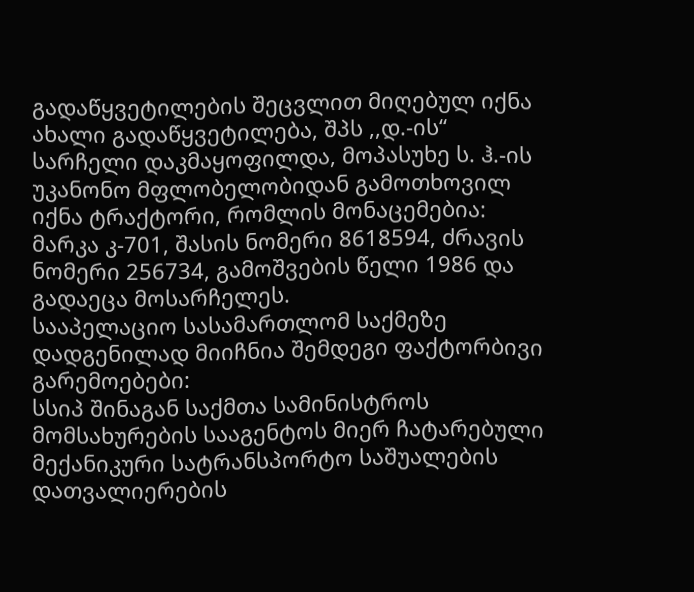გადაწყვეტილების შეცვლით მიღებულ იქნა ახალი გადაწყვეტილება, შპს ,,დ.-ის“ სარჩელი დაკმაყოფილდა, მოპასუხე ს. ჰ.-ის უკანონო მფლობელობიდან გამოთხოვილ იქნა ტრაქტორი, რომლის მონაცემებია: მარკა კ-701, შასის ნომერი 8618594, ძრავის ნომერი 256734, გამოშვების წელი 1986 და გადაეცა მოსარჩელეს.
სააპელაციო სასამართლომ საქმეზე დადგენილად მიიჩნია შემდეგი ფაქტორბივი გარემოებები:
სსიპ შინაგან საქმთა სამინისტროს მომსახურების სააგენტოს მიერ ჩატარებული მექანიკური სატრანსპორტო საშუალების დათვალიერების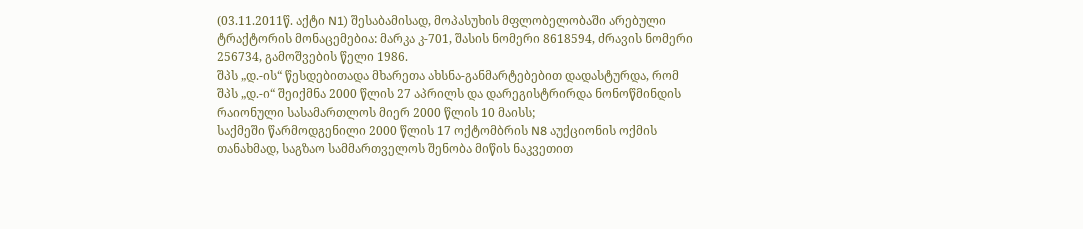(03.11.2011წ. აქტი N1) შესაბამისად, მოპასუხის მფლობელობაში არებული ტრაქტორის მონაცემებია: მარკა კ-701, შასის ნომერი 8618594, ძრავის ნომერი 256734, გამოშვების წელი 1986.
შპს „დ.-ის“ წესდებითადა მხარეთა ახსნა-განმარტებებით დადასტურდა, რომ შპს „დ.-ი“ შეიქმნა 2000 წლის 27 აპრილს და დარეგისტრირდა ნონოწმინდის რაიონული სასამართლოს მიერ 2000 წლის 10 მაისს;
საქმეში წარმოდგენილი 2000 წლის 17 ოქტომბრის N8 აუქციონის ოქმის თანახმად, საგზაო სამმართველოს შენობა მიწის ნაკვეთით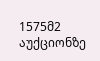1575მ2 აუქციონზე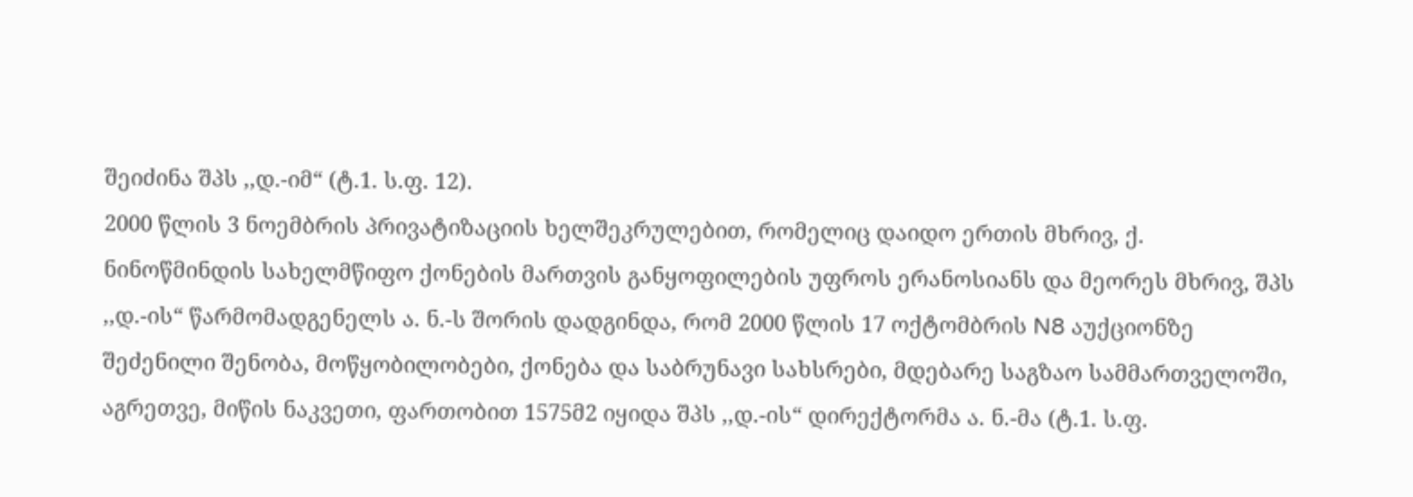შეიძინა შპს ,,დ.-იმ“ (ტ.1. ს.ფ. 12).
2000 წლის 3 ნოემბრის პრივატიზაციის ხელშეკრულებით, რომელიც დაიდო ერთის მხრივ, ქ. ნინოწმინდის სახელმწიფო ქონების მართვის განყოფილების უფროს ერანოსიანს და მეორეს მხრივ, შპს ,,დ.-ის“ წარმომადგენელს ა. ნ.-ს შორის დადგინდა, რომ 2000 წლის 17 ოქტომბრის N8 აუქციონზე შეძენილი შენობა, მოწყობილობები, ქონება და საბრუნავი სახსრები, მდებარე საგზაო სამმართველოში, აგრეთვე, მიწის ნაკვეთი, ფართობით 1575მ2 იყიდა შპს ,,დ.-ის“ დირექტორმა ა. ნ.-მა (ტ.1. ს.ფ.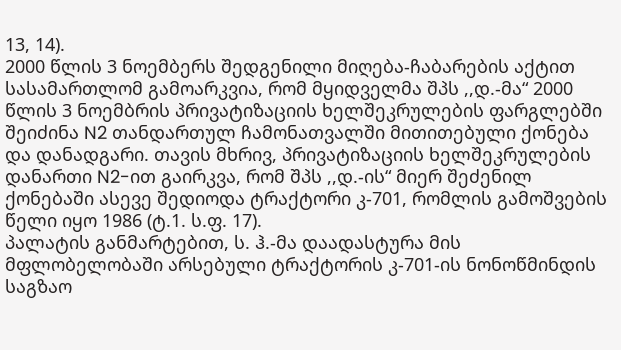13, 14).
2000 წლის 3 ნოემბერს შედგენილი მიღება-ჩაბარების აქტით სასამართლომ გამოარკვია, რომ მყიდველმა შპს ,,დ.-მა“ 2000 წლის 3 ნოემბრის პრივატიზაციის ხელშეკრულების ფარგლებში შეიძინა N2 თანდართულ ჩამონათვალში მითითებული ქონება და დანადგარი. თავის მხრივ, პრივატიზაციის ხელშეკრულების დანართი N2-ით გაირკვა, რომ შპს ,,დ.-ის“ მიერ შეძენილ ქონებაში ასევე შედიოდა ტრაქტორი კ-701, რომლის გამოშვების წელი იყო 1986 (ტ.1. ს.ფ. 17).
პალატის განმარტებით, ს. ჰ.-მა დაადასტურა მის მფლობელობაში არსებული ტრაქტორის კ-701-ის ნონოწმინდის საგზაო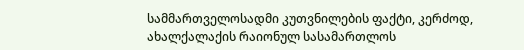სამმართველოსადმი კუთვნილების ფაქტი, კერძოდ, ახალქალაქის რაიონულ სასამართლოს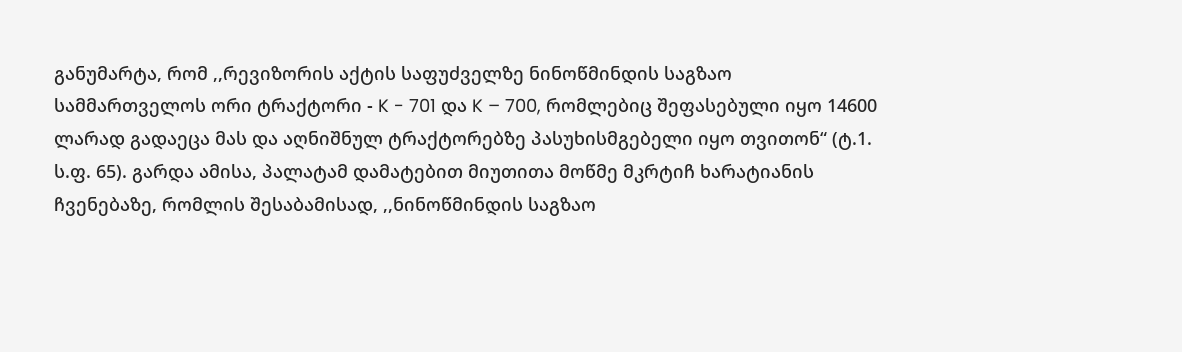განუმარტა, რომ ,,რევიზორის აქტის საფუძველზე ნინოწმინდის საგზაო სამმართველოს ორი ტრაქტორი - K - 701 და K – 700, რომლებიც შეფასებული იყო 14600 ლარად გადაეცა მას და აღნიშნულ ტრაქტორებზე პასუხისმგებელი იყო თვითონ“ (ტ.1. ს.ფ. 65). გარდა ამისა, პალატამ დამატებით მიუთითა მოწმე მკრტიჩ ხარატიანის ჩვენებაზე, რომლის შესაბამისად, ,,ნინოწმინდის საგზაო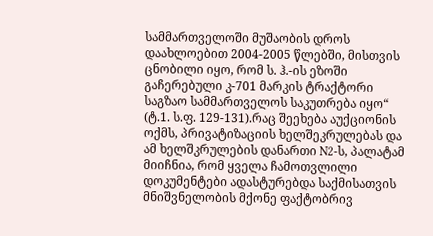სამმართველოში მუშაობის დროს დაახლოებით 2004-2005 წლებში, მისთვის ცნობილი იყო, რომ ს. ჰ.-ის ეზოში გაჩერებული კ-701 მარკის ტრაქტორი საგზაო სამმართველოს საკუთრება იყო“ (ტ.1. ს.ფ. 129-131).რაც შეეხება აუქციონის ოქმს, პრივატიზაციის ხელშეკრულებას და ამ ხელშკრულების დანართი N2-ს, პალატამ მიიჩნია, რომ ყველა ჩამოთვლილი დოკუმენტები ადასტურებდა საქმისათვის მნიშვნელობის მქონე ფაქტობრივ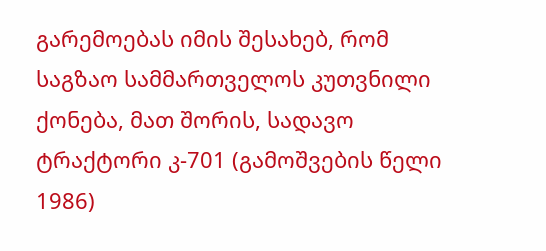გარემოებას იმის შესახებ, რომ საგზაო სამმართველოს კუთვნილი ქონება, მათ შორის, სადავო ტრაქტორი კ-701 (გამოშვების წელი 1986)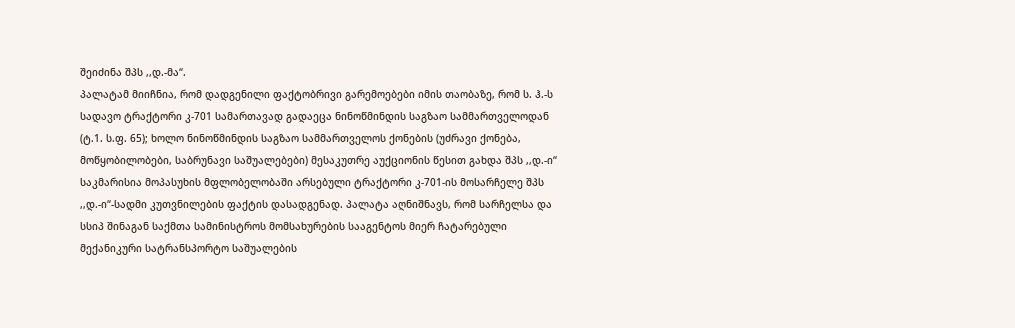შეიძინა შპს ,,დ.-მა“.
პალატამ მიიჩნია, რომ დადგენილი ფაქტობრივი გარემოებები იმის თაობაზე, რომ ს. ჰ.-ს სადავო ტრაქტორი კ-701 სამართავად გადაეცა ნინოწმინდის საგზაო სამმართველოდან (ტ.1. ს.ფ. 65); ხოლო ნინოწმინდის საგზაო სამმართველოს ქონების (უძრავი ქონება, მოწყობილობები, საბრუნავი საშუალებები) მესაკუთრე აუქციონის წესით გახდა შპს ,,დ.-ი“ საკმარისია მოპასუხის მფლობელობაში არსებული ტრაქტორი კ-701-ის მოსარჩელე შპს ,,დ.-ი“-სადმი კუთვნილების ფაქტის დასადგენად. პალატა აღნიშნავს, რომ სარჩელსა და სსიპ შინაგან საქმთა სამინისტროს მომსახურების სააგენტოს მიერ ჩატარებული მექანიკური სატრანსპორტო საშუალების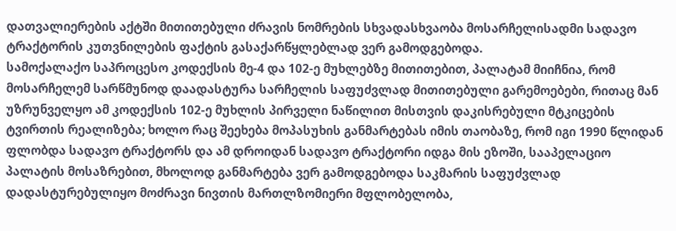დათვალიერების აქტში მითითებული ძრავის ნომრების სხვადასხვაობა მოსარჩელისადმი სადავო ტრაქტორის კუთვნილების ფაქტის გასაქარწყლებლად ვერ გამოდგებოდა.
სამოქალაქო საპროცესო კოდექსის მე-4 და 102-ე მუხლებზე მითითებით, პალატამ მიიჩნია, რომ მოსარჩელემ სარწმუნოდ დაადასტურა სარჩელის საფუძვლად მითითებული გარემოებები, რითაც მან უზრუნველყო ამ კოდექსის 102-ე მუხლის პირველი ნაწილით მისთვის დაკისრებული მტკიცების ტვირთის რეალიზება; ხოლო რაც შეეხება მოპასუხის განმარტებას იმის თაობაზე, რომ იგი 1990 წლიდან ფლობდა სადავო ტრაქტორს და ამ დროიდან სადავო ტრაქტორი იდგა მის ეზოში, სააპელაციო პალატის მოსაზრებით, მხოლოდ განმარტება ვერ გამოდგებოდა საკმარის საფუძვლად დადასტურებულიყო მოძრავი ნივთის მართლზომიერი მფლობელობა,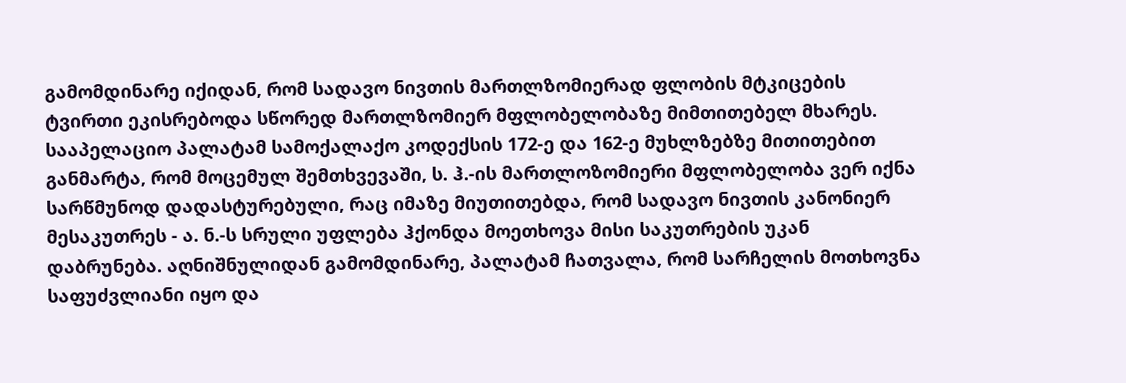გამომდინარე იქიდან, რომ სადავო ნივთის მართლზომიერად ფლობის მტკიცების ტვირთი ეკისრებოდა სწორედ მართლზომიერ მფლობელობაზე მიმთითებელ მხარეს.
სააპელაციო პალატამ სამოქალაქო კოდექსის 172-ე და 162-ე მუხლზებზე მითითებით განმარტა, რომ მოცემულ შემთხვევაში, ს. ჰ.-ის მართლოზომიერი მფლობელობა ვერ იქნა სარწმუნოდ დადასტურებული, რაც იმაზე მიუთითებდა, რომ სადავო ნივთის კანონიერ მესაკუთრეს - ა. ნ.-ს სრული უფლება ჰქონდა მოეთხოვა მისი საკუთრების უკან დაბრუნება. აღნიშნულიდან გამომდინარე, პალატამ ჩათვალა, რომ სარჩელის მოთხოვნა საფუძვლიანი იყო და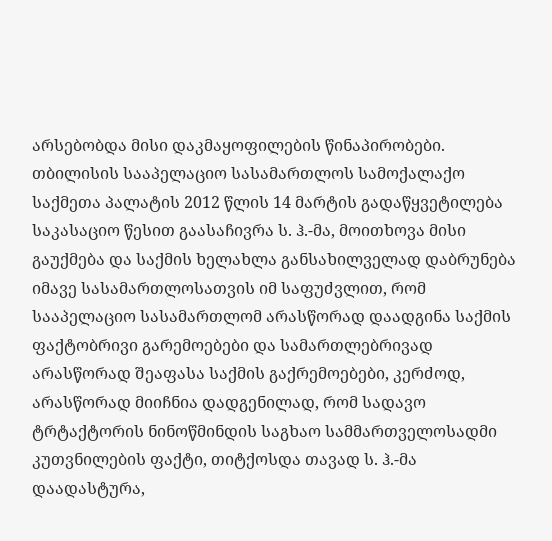არსებობდა მისი დაკმაყოფილების წინაპირობები.
თბილისის სააპელაციო სასამართლოს სამოქალაქო საქმეთა პალატის 2012 წლის 14 მარტის გადაწყვეტილება საკასაციო წესით გაასაჩივრა ს. ჰ.-მა, მოითხოვა მისი გაუქმება და საქმის ხელახლა განსახილველად დაბრუნება იმავე სასამართლოსათვის იმ საფუძვლით, რომ სააპელაციო სასამართლომ არასწორად დაადგინა საქმის ფაქტობრივი გარემოებები და სამართლებრივად არასწორად შეაფასა საქმის გაქრემოებები, კერძოდ, არასწორად მიიჩნია დადგენილად, რომ სადავო ტრტაქტორის ნინოწმინდის საგხაო სამმართველოსადმი კუთვნილების ფაქტი, თიტქოსდა თავად ს. ჰ.-მა დაადასტურა,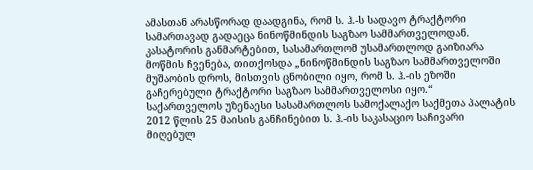ამასთან არასწორად დაადგინა, რომ ს. ჰ.-ს სადავო ტრაქტორი სამართავად გადაეცა ნინოწმინდის საგზაო სამმართველოდან. კასატორის განმარტებით, სასამართლომ უსამართლოდ გაიზიარა მოწმის ჩვენება, თითქოსდა „ნინოწმინდის საგზაო სამმართველოში მუშაობის დროს, მისთვის ცნობილი იყო, რომ ს. ჰ.-ის ეზოში გაჩერებული ტრაქტორი საგზაო სამმართველოსი იყო.“
საქართველოს უზენაესი სასამართლოს სამოქალაქო საქმეთა პალატის 2012 წლის 25 მაისის განჩინებით ს. ჰ.-ის საკასაციო საჩივარი მიღებულ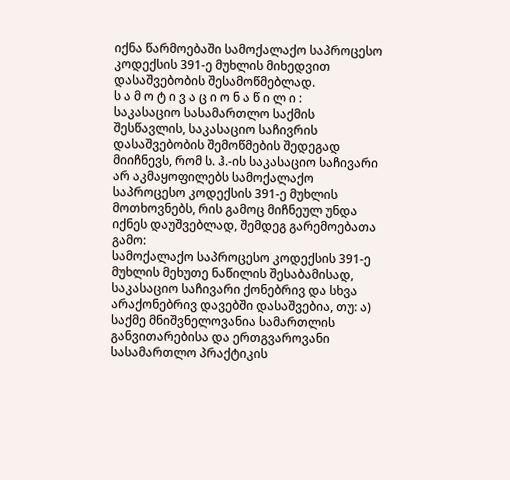იქნა წარმოებაში სამოქალაქო საპროცესო კოდექსის 391-ე მუხლის მიხედვით დასაშვებობის შესამოწმებლად.
ს ა მ ო ტ ი ვ ა ც ი ო ნ ა წ ი ლ ი :
საკასაციო სასამართლო საქმის შესწავლის, საკასაციო საჩივრის დასაშვებობის შემოწმების შედეგად მიიჩნევს, რომ ს. ჰ.-ის საკასაციო საჩივარი არ აკმაყოფილებს სამოქალაქო საპროცესო კოდექსის 391-ე მუხლის მოთხოვნებს, რის გამოც მიჩნეულ უნდა იქნეს დაუშვებლად, შემდეგ გარემოებათა გამო:
სამოქალაქო საპროცესო კოდექსის 391-ე მუხლის მეხუთე ნაწილის შესაბამისად, საკასაციო საჩივარი ქონებრივ და სხვა არაქონებრივ დავებში დასაშვებია, თუ: ა) საქმე მნიშვნელოვანია სამართლის განვითარებისა და ერთგვაროვანი სასამართლო პრაქტიკის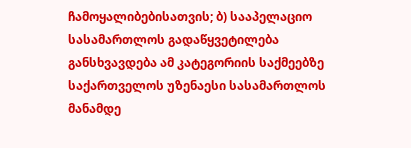ჩამოყალიბებისათვის; ბ) სააპელაციო სასამართლოს გადაწყვეტილება განსხვავდება ამ კატეგორიის საქმეებზე საქართველოს უზენაესი სასამართლოს მანამდე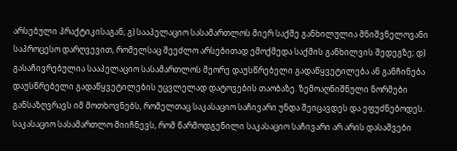არსებული პრაქტიკისაგან; გ) სააპელაციო სასამართლოს მიერ საქმე განხილულია მნიშვნელოვანი საპროცესო დარღვევით, რომელსაც შეეძლო არსებითად ემოქმედა საქმის განხილვის შედეგზე; დ) გასაჩივრებულია სააპელაციო სასამართლოს მეორე დაუსწრებელი გადაწყვეტილება ან განჩინება დაუსწრებელი გადაწყვეტილების უცვლელად დატოვების თაობაზე. ზემოაღნიშნული ნორმები განსაზღვრავს იმ მოთხოვნებს, რომელთაც საკასაციო საჩივარი უნდა შეიცავდეს და ეფუძნებოდეს.
საკასაციო სასამართლო მიიჩნევს, რომ წარმოდგენილი საკასაციო საჩივარი არ არის დასაშვები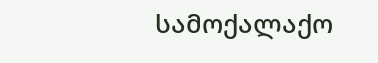სამოქალაქო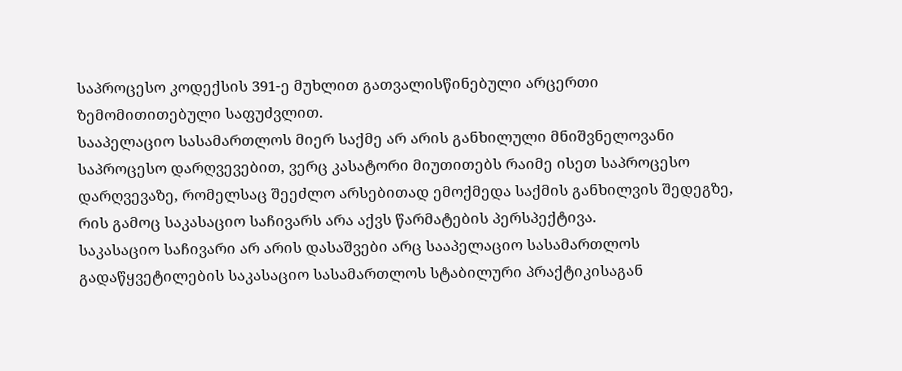საპროცესო კოდექსის 391-ე მუხლით გათვალისწინებული არცერთი ზემომითითებული საფუძვლით.
სააპელაციო სასამართლოს მიერ საქმე არ არის განხილული მნიშვნელოვანი საპროცესო დარღვევებით, ვერც კასატორი მიუთითებს რაიმე ისეთ საპროცესო დარღვევაზე, რომელსაც შეეძლო არსებითად ემოქმედა საქმის განხილვის შედეგზე, რის გამოც საკასაციო საჩივარს არა აქვს წარმატების პერსპექტივა.
საკასაციო საჩივარი არ არის დასაშვები არც სააპელაციო სასამართლოს გადაწყვეტილების საკასაციო სასამართლოს სტაბილური პრაქტიკისაგან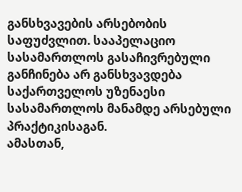განსხვავების არსებობის საფუძვლით. სააპელაციო სასამართლოს გასაჩივრებული განჩინება არ განსხვავდება საქართველოს უზენაესი სასამართლოს მანამდე არსებული პრაქტიკისაგან.
ამასთან,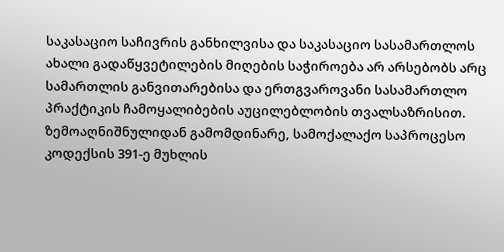საკასაციო საჩივრის განხილვისა და საკასაციო სასამართლოს ახალი გადაწყვეტილების მიღების საჭიროება არ არსებობს არც სამართლის განვითარებისა და ერთგვაროვანი სასამართლო პრაქტიკის ჩამოყალიბების აუცილებლობის თვალსაზრისით.
ზემოაღნიშნულიდან გამომდინარე, სამოქალაქო საპროცესო კოდექსის 391-ე მუხლის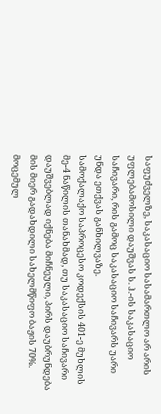საფუძველზე, საკასაციო სასამართლო არ არის უფლებამოსილი დაუშვას ს. ჰ.-ის საკასაციო საჩივარი, რის გამოც საკასაციო საჩივარს უარი უნდა ეთქვას განხილვაზე.
სამოქალაქო საპროცესო კოდექსის 401-ე მუხლის მე-4 ნაწილის თანახმად, თუ საკასაციო საჩივარი დაუშვებლად იქნება მიჩნეული, პირს დაუბრუნდება მის მიერ გადახდილი სახელმწიფო ბაჟის 70%. მოცემულ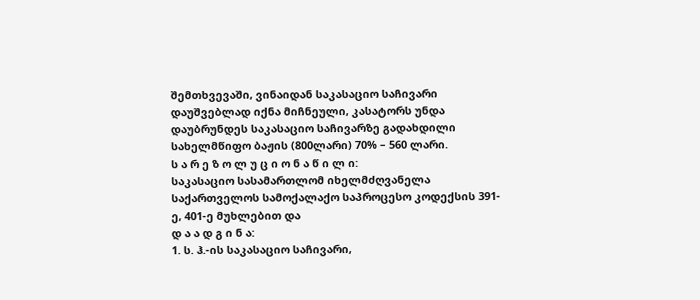შემთხვევაში, ვინაიდან საკასაციო საჩივარი დაუშვებლად იქნა მიჩნეული, კასატორს უნდა დაუბრუნდეს საკასაციო საჩივარზე გადახდილი სახელმწიფო ბაჟის (800ლარი) 70% – 560 ლარი.
ს ა რ ე ზ ო ლ უ ც ი ო ნ ა წ ი ლ ი:
საკასაციო სასამართლომ იხელმძღვანელა საქართველოს სამოქალაქო საპროცესო კოდექსის 391-ე, 401-ე მუხლებით და
დ ა ა დ გ ი ნ ა:
1. ს. ჰ.-ის საკასაციო საჩივარი,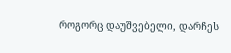როგორც დაუშვებელი, დარჩეს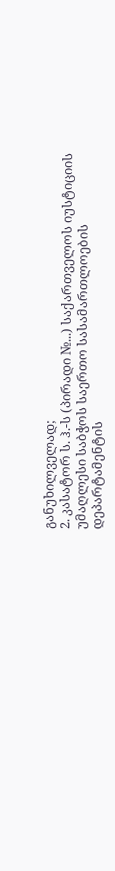განუხილველად;
2. კასატორ ს. ჰ.-ს (პირადი №...) საქართველოს იუსტიციის უმაღლესი საბჭოს საერთო სასამართლოების დეპარტამენტის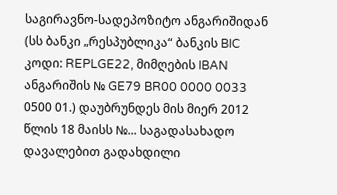საგირავნო-სადეპოზიტო ანგარიშიდან (სს ბანკი „რესპუბლიკა“ ბანკის BIC კოდი: REPLGE22, მიმღების IBAN ანგარიშის № GE79 BR00 0000 0033 0500 01.) დაუბრუნდეს მის მიერ 2012 წლის 18 მაისს №... საგადასახადო დავალებით გადახდილი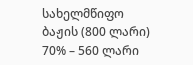სახელმწიფო ბაჟის (800 ლარი) 70% – 560 ლარი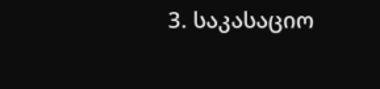3. საკასაციო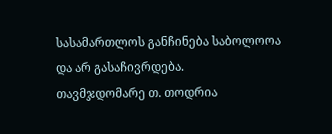სასამართლოს განჩინება საბოლოოა და არ გასაჩივრდება.
თავმჯდომარე თ. თოდრია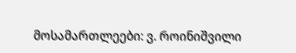მოსამართლეები: ვ. როინიშვილი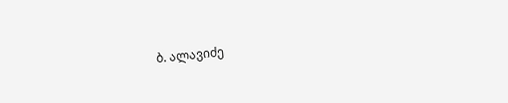ბ. ალავიძე